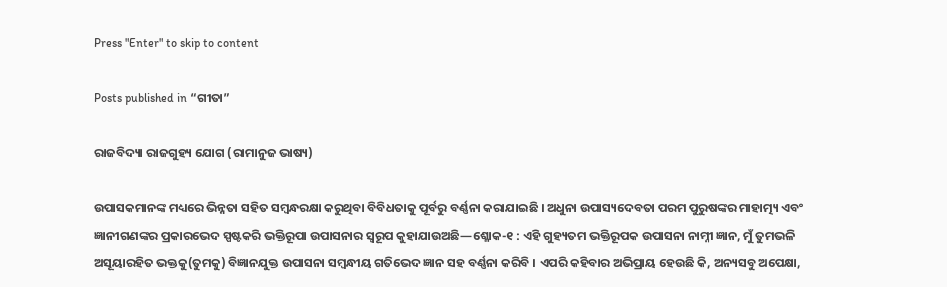Press "Enter" to skip to content

Posts published in “ଗୀତା”

ରାଜବିଦ୍ୟା ରାଜଗୁହ୍ୟ ଯୋଗ (ରାମାନୁଜ ଭାଷ୍ୟ)

ଉପାସକମାନଙ୍କ ମଧ୍ୟରେ ଭିନ୍ନତା ସହିତ ସମ୍ବନ୍ଧରକ୍ଷା କରୁଥିବା ବିବିଧତାକୁ ପୂର୍ବରୁ ବର୍ଣ୍ଣନା କରାଯାଇଛି । ଅଧୁନା ଉପାସ୍ୟଦେବତା ପରମ ପୁରୁଷଙ୍କର ମାହାତ୍ମ୍ୟ ଏବଂ ଜ୍ଞାନୀଗଣଙ୍କର ପ୍ରକାରଭେଦ ସ୍ପଷ୍ଟକରି ଭକ୍ତିରୂପା ଉପାସନାର ସ୍ୱରୂପ କୁହାଯାଉଅଛି—ଶ୍ଳୋକ-୧ : ଏହି ଗୁହ୍ୟତମ ଭକ୍ତିରୂପକ ଉପାସନା ନାମ୍ନୀ ଜ୍ଞାନ, ମୁଁ ତୁମଭଳି ଅସୂୟାରହିତ ଭକ୍ତକୁ(ତୁମକୁ) ବିଜ୍ଞାନଯୁକ୍ତ ଉପାସନା ସମ୍ବନ୍ଧୀୟ ଗତିଭେଦ ଜ୍ଞାନ ସହ ବର୍ଣ୍ଣନା କରିବି । ଏପରି କହିବାର ଅଭିପ୍ରାୟ ହେଉଛି କି, ଅନ୍ୟସବୁ ଅପେକ୍ଷା,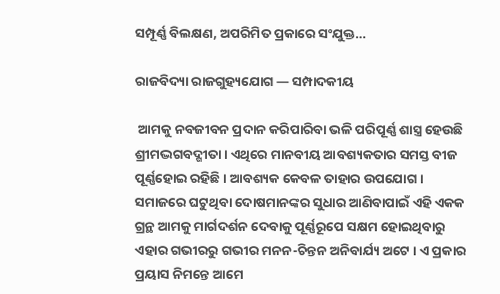ସମ୍ପୂର୍ଣ୍ଣ ବିଲକ୍ଷଣ, ଅପରିମିତ ପ୍ରକାରେ ସଂଯୁକ୍ତ…

ରାଜବିଦ୍ୟା ରାଜଗୁହ୍ୟଯୋଗ — ସମ୍ପାଦକୀୟ

 ଆମକୁ ନବଜୀବନ ପ୍ରଦାନ କରିପାରିବା ଭଳି ପରିପୂର୍ଣ୍ଣ ଶାସ୍ତ୍ର ହେଉଛି ଶ୍ରୀମଦ୍ଭଗବଦ୍ଗୀତା । ଏଥିରେ ମାନବୀୟ ଆବଶ୍ୟକତାର ସମସ୍ତ ବୀଜ ପୂର୍ଣ୍ଣହୋଇ ରହିଛି । ଆବଶ୍ୟକ କେବଳ ତାହାର ଉପଯୋଗ । ସମାଜରେ ଘଟୁଥିବା ଦୋଷମାନଙ୍କର ସୁଧାର ଆଣିବାପାଇଁ ଏହି ଏକକ ଗ୍ରନ୍ଥ ଆମକୁ ମାର୍ଗଦର୍ଶନ ଦେବାକୁ ପୂର୍ଣ୍ଣରୂପେ ସକ୍ଷମ ହୋଇଥିବାରୁ ଏହାର ଗଭୀରରୁ ଗଭୀର ମନନ-ଚିନ୍ତନ ଅନିବାର୍ଯ୍ୟ ଅଟେ । ଏ ପ୍ରକାର ପ୍ରୟାସ ନିମନ୍ତେ ଆମେ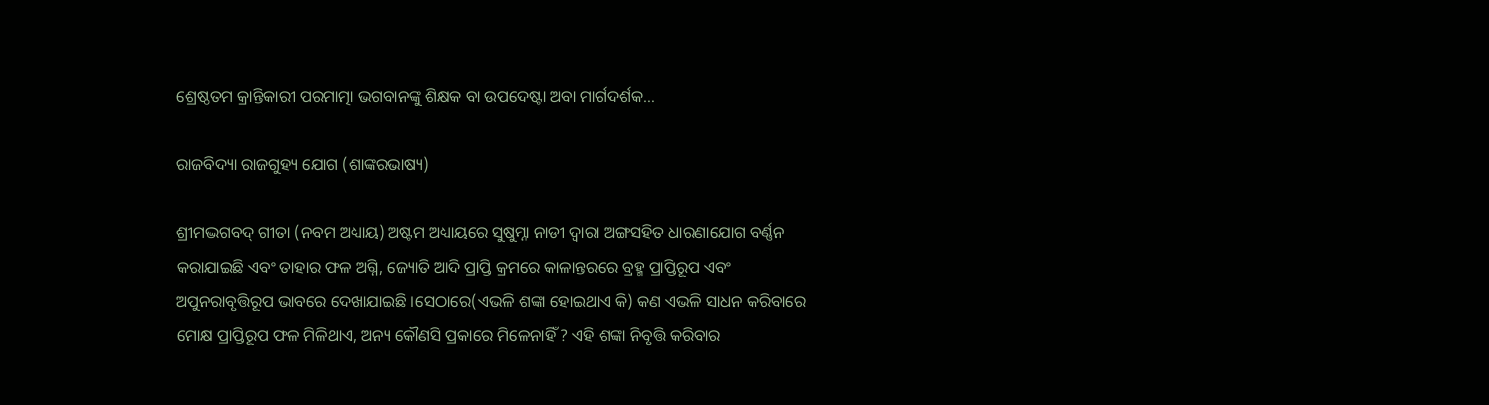ଶ୍ରେଷ୍ଠତମ କ୍ରାନ୍ତିକାରୀ ପରମାତ୍ମା ଭଗବାନଙ୍କୁ ଶିକ୍ଷକ ବା ଉପଦେଷ୍ଟା ଅବା ମାର୍ଗଦର୍ଶକ…

ରାଜବିଦ୍ୟା ରାଜଗୁହ୍ୟ ଯୋଗ (ଶାଙ୍କରଭାଷ୍ୟ)

ଶ୍ରୀମଦ୍ଭଗବଦ୍ ଗୀତା (ନବମ ଅଧ୍ୟାୟ) ଅଷ୍ଟମ ଅଧ୍ୟାୟରେ ସୁଷୁମ୍ନା ନାଡୀ ଦ୍ୱାରା ଅଙ୍ଗସହିତ ଧାରଣାଯୋଗ ବର୍ଣ୍ଣନ କରାଯାଇଛି ଏବଂ ତାହାର ଫଳ ଅଗ୍ନି, ଜ୍ୟୋତି ଆଦି ପ୍ରାପ୍ତି କ୍ରମରେ କାଳାନ୍ତରରେ ବ୍ରହ୍ମ ପ୍ରାପ୍ତିରୂପ ଏବଂ ଅପୁନରାବୃତ୍ତିରୂପ ଭାବରେ ଦେଖାଯାଇଛି ।ସେଠାରେ(ଏଭଳି ଶଙ୍କା ହୋଇଥାଏ କି) କଣ ଏଭଳି ସାଧନ କରିବାରେ ମୋକ୍ଷ ପ୍ରାପ୍ତିରୂପ ଫଳ ମିଳିଥାଏ, ଅନ୍ୟ କୌଣସି ପ୍ରକାରେ ମିଳେନାହିଁ ? ଏହି ଶଙ୍କା ନିବୃତ୍ତି କରିବାର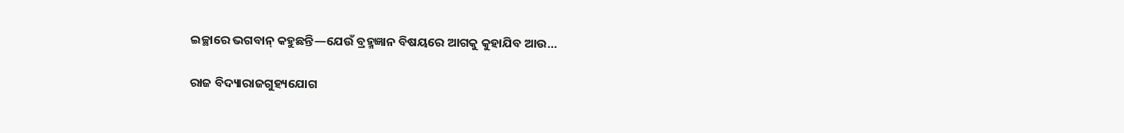ଇଚ୍ଛାରେ ଭଗବାନ୍ କହୁଛନ୍ତି—ଯେଉଁ ବ୍ରହ୍ମଜ୍ଞାନ ବିଷୟରେ ଆଗକୁ କୁହାଯିବ ଆଉ…

ରାଜ ବିଦ୍ୟାରାଜଗୁହ୍ୟଯୋଗ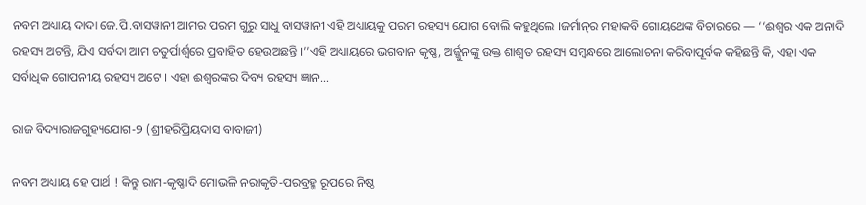ନବମ ଅଧ୍ୟାୟ ଦାଦା ଜେ.ପି.ବାସୱାନୀ ଆମର ପରମ ଗୁରୁ ସାଧୁ ବାସୱାନୀ ଏହି ଅଧ୍ୟାୟକୁ ପରମ ରହସ୍ୟ ଯୋଗ ବୋଲି କହୁଥିଲେ ।ଜର୍ମାନ୍‌ର ମହାକବି ଗୋୟଥେଙ୍କ ବିଚାରରେ — ‘‘ଈଶ୍ୱର ଏକ ଅନାଦି ରହସ୍ୟ ଅଟନ୍ତି, ଯିଏ ସର୍ବଦା ଆମ ଚତୁର୍ପାର୍ଶ୍ୱରେ ପ୍ରବାହିତ ହେଉଅଛନ୍ତି ।’’ଏହି ଅଧ୍ୟାୟରେ ଭଗବାନ କୃଷ୍ଣ, ଅର୍ଜ୍ଜୁନଙ୍କୁ ଉକ୍ତ ଶାଶ୍ୱତ ରହସ୍ୟ ସମ୍ବନ୍ଧରେ ଆଲୋଚନା କରିବାପୂର୍ବକ କହିଛନ୍ତି କି, ଏହା ଏକ ସର୍ବାଧିକ ଗୋପନୀୟ ରହସ୍ୟ ଅଟେ । ଏହା ଈଶ୍ୱରଙ୍କର ଦିବ୍ୟ ରହସ୍ୟ ଜ୍ଞାନ…

ରାଜ ବିଦ୍ୟାରାଜଗୁହ୍ୟଯୋଗ-୨ (ଶ୍ରୀହରିପ୍ରିୟଦାସ ବାବାଜୀ)

ନବମ ଅଧ୍ୟାୟ ହେ ପାର୍ଥ ! କିନ୍ତୁ ରାମ-କୃଷ୍ଣାଦି ମୋଭଳି ନରାକୃତି-ପରବ୍ରହ୍ମ ରୂପରେ ନିଷ୍ଠ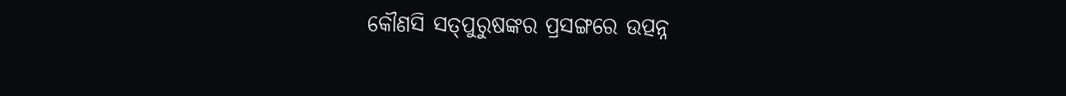କୌଣସି ସତ୍‌ପୁରୁଷଙ୍କର ପ୍ରସଙ୍ଗରେ ଉତ୍ପନ୍ନ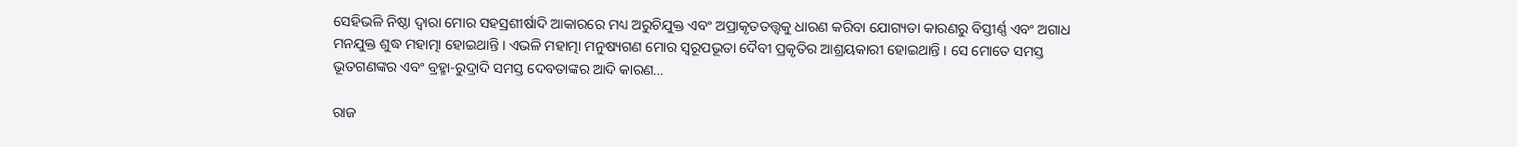ସେହିଭଳି ନିଷ୍ଠା ଦ୍ୱାରା ମୋର ସହସ୍ରଶୀର୍ଷାଦି ଆକାରରେ ମଧ୍ୟ ଅରୁଚିଯୁକ୍ତ ଏବଂ ଅପ୍ରାକୃତତତ୍ତ୍ୱକୁ ଧାରଣ କରିବା ଯୋଗ୍ୟତା କାରଣରୁ ବିସ୍ତୀର୍ଣ୍ଣ ଏବଂ ଅଗାଧ ମନଯୁକ୍ତ ଶୁଦ୍ଧ ମହାତ୍ମା ହୋଇଥାନ୍ତି । ଏଭଳି ମହାତ୍ମା ମନୁଷ୍ୟଗଣ ମୋର ସ୍ୱରୂପଭୂତା ଦୈବୀ ପ୍ରକୃତିର ଆଶ୍ରୟକାରୀ ହୋଇଥାନ୍ତି । ସେ ମୋତେ ସମସ୍ତ ଭୂତଗଣଙ୍କର ଏବଂ ବ୍ରହ୍ମା-ରୁଦ୍ରାଦି ସମସ୍ତ ଦେବତାଙ୍କର ଆଦି କାରଣ…

ରାଜ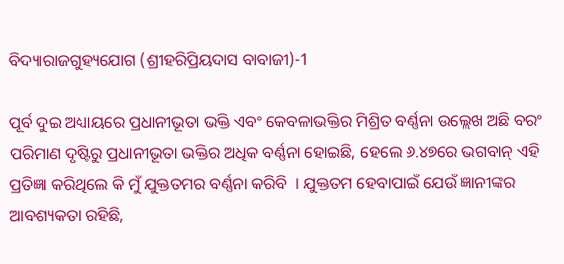ବିଦ୍ୟାରାଜଗୁହ୍ୟଯୋଗ (ଶ୍ରୀହରିପ୍ରିୟଦାସ ବାବାଜୀ)-1

ପୂର୍ବ ଦୁଇ ଅଧ୍ୟାୟରେ ପ୍ରଧାନୀଭୂତା ଭକ୍ତି ଏବଂ କେବଳାଭକ୍ତିର ମିଶ୍ରିତ ବର୍ଣ୍ଣନା ଉଲ୍ଲେଖ ଅଛି ବରଂ ପରିମାଣ ଦୃଷ୍ଟିରୁ ପ୍ରଧାନୀଭୂତା ଭକ୍ତିର ଅଧିକ ବର୍ଣ୍ଣନା ହୋଇଛି, ହେଲେ ୬.୪୭ରେ ଭଗବାନ୍ ଏହି ପ୍ରତିଜ୍ଞା କରିଥିଲେ କି ମୁଁ ଯୁକ୍ତତମର ବର୍ଣ୍ଣନା କରିବି  । ଯୁକ୍ତତମ ହେବାପାଇଁ ଯେଉଁ ଜ୍ଞାନୀଙ୍କର ଆବଶ୍ୟକତା ରହିଛି,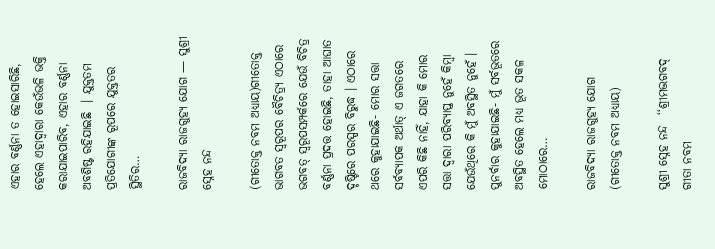ଏହାର ବର୍ଣ୍ଣନା ତ ହୋଇସାରିଛି, ହେଲେ ଏହାଦ୍ୱାରା କେଉଁଭଳି ଭକ୍ତି କରାଯାଇପାରିବ, ଏହାର ବର୍ଣ୍ଣନା ଅବଶିଷ୍ଟ ରହିଯାଇଛି  । ଯୁକ୍ତତମ ପ୍ରତିଯୋଗୀଙ୍କ ରୂପରେ ଯୁକ୍ତତର ସ୍ଥିତିର…

ରାଜବିଦ୍ୟା ରାଜଗୁହ୍ୟ ଯୋଗ — ସୁଶ୍ରୀ ସ୍ନେହ ନନ୍ଦ

(ଗୀତୋକ୍ତ ନବମ ଅଧ୍ୟାୟ)ଗୀତୋକ୍ତ ଭାଗବତ ସ୍ୱରୂପର ବୈଚିତ୍ର୍ୟ ଏଠାରେ ଭଗବତ୍ ସ୍ୱରୂପସମ୍ପର୍କରେ ଯେଉଁ ବିଚିତ୍ର ବର୍ଣ୍ଣନା ପ୍ରଦତ୍ତ ହୋଇଛି, ତାହା ଆଘାତ ଦୃଷ୍ଟିରେ ପରସ୍ପର ବିରୁଦ୍ଧ । ଏଠାରେ ଥରେ କୁହାଯାଇଛି- ମୋର ସତ୍ତା ସର୍ବବ୍ୟାପକ ଅର୍ଥାତ୍ ଏ ଜଗତରେ ଏପରି କିଛି ନାହିଁ, ଯାହା କି ମୋର ସତ୍ତା ଦ୍ୱାରା ପରିବ୍ୟାପ୍ତ ନୁହେଁ କିମ୍ବା ଯେଉଁଥିରେ କି ମୁଁ ଅବସ୍ଥିତ ନୁହେଁ । ପୁନର୍ବାର କୁହାଯାଇଛି- ମୁଁ ସର୍ବଭୂତରେ ଅବସ୍ଥିତ ହେଲେ ମଧ୍ୟ ଭୂତ ସକଳ ମୋଠାରେ…

ରାଜବିଦ୍ୟା ରାଜଗୁହ୍ୟ ଯୋଗ (ଗୀତୋକ୍ତ ନବମ ଅଧ୍ୟାୟ)

ସୁଶ୍ରୀ ସ୍ନେହ ନନ୍ଦ  ‘‘ଶ୍ରୀମଦ୍ଭଗବଦ୍ ଗୀତା ନବମ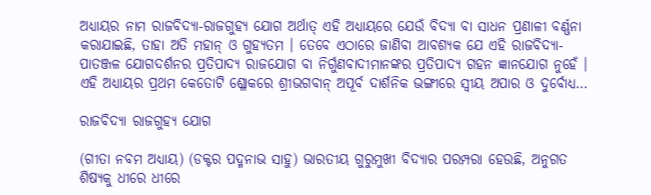ଅଧ୍ୟାୟର ନାମ ରାଜବିଦ୍ୟା-ରାଜଗୁହ୍ୟ ଯୋଗ ଅର୍ଥାତ୍ ଏହି ଅଧ୍ୟାୟରେ ଯେଉଁ ବିଦ୍ୟା ବା ସାଧନ ପ୍ରଣାଳୀ ବର୍ଣ୍ଣନା କରାଯାଇଛି, ତାହା ଅତି ମହାନ୍ ଓ ଗୁହ୍ୟତମ । ତେବେ ଏଠାରେ ଜାଣିବା ଆବଶ୍ୟକ ଯେ ଏହି ରାଜବିଦ୍ୟା-ପାତଞ୍ଜଳ ଯୋଗଦର୍ଶନର ପ୍ରତିପାଦ୍ୟ ରାଜଯୋଗ ବା ନିର୍ଗୁଣବାଦୀମାନଙ୍କର ପ୍ରତିପାଦ୍ୟ ଗହନ ଜ୍ଞାନଯୋଗ ନୁହେଁ । ଏହି ଅଧ୍ୟାୟର ପ୍ରଥମ କେତୋଟି ଶ୍ଳୋକରେ ଶ୍ରୀଭଗବାନ୍ ଅପୂର୍ବ ଦାର୍ଶନିକ ଭଙ୍ଗୀରେ ସ୍ୱୀୟ ଅପାର ଓ ଦୁର୍ବୋଧ୍ୟ…

ରାଜବିଦ୍ୟା ରାଜଗୁହ୍ୟ ଯୋଗ

(ଗୀତା ନବମ ଅଧ୍ୟାୟ) (ଡକ୍ଟର ପଦ୍ମନାଭ ସାହୁ) ଭାରତୀୟ ଗୁରୁମୁଖୀ ବିଦ୍ୟାର ପରମ୍ପରା ହେଉଛି, ଅନୁଗତ ଶିଷ୍ୟକୁ ଧୀରେ ଧୀରେ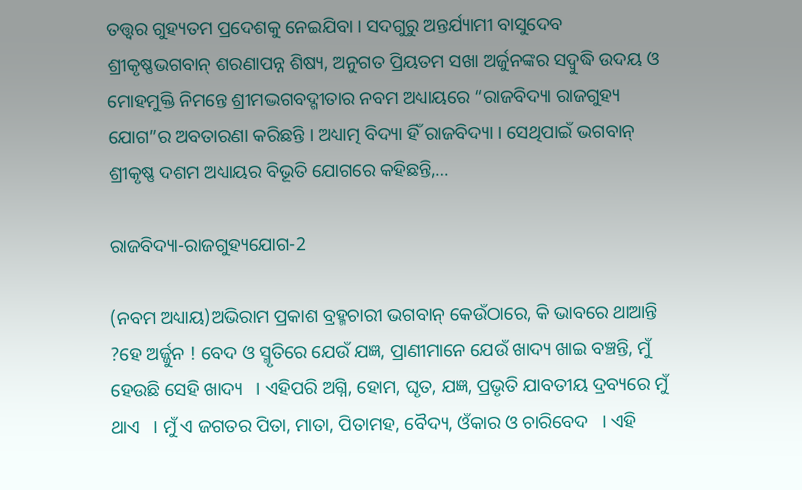ତତ୍ତ୍ୱର ଗୁହ୍ୟତମ ପ୍ରଦେଶକୁ ନେଇଯିବା । ସଦଗୁରୁ ଅନ୍ତର୍ଯ୍ୟାମୀ ବାସୁଦେବ ଶ୍ରୀକୃଷ୍ଣଭଗବାନ୍ ଶରଣାପନ୍ନ ଶିଷ୍ୟ, ଅନୁଗତ ପ୍ରିୟତମ ସଖା ଅର୍ଜୁନଙ୍କର ସଦ୍ବୁଦ୍ଧି ଉଦୟ ଓ ମୋହମୁକ୍ତି ନିମନ୍ତେ ଶ୍ରୀମଦ୍ଭଗବଦ୍ଗୀତାର ନବମ ଅଧ୍ୟାୟରେ “ରାଜବିଦ୍ୟା ରାଜଗୁହ୍ୟ ଯୋଗ”ର ଅବତାରଣା କରିଛନ୍ତି । ଅଧ୍ୟାତ୍ମ ବିଦ୍ୟା ହିଁ ରାଜବିଦ୍ୟା । ସେଥିପାଇଁ ଭଗବାନ୍ ଶ୍ରୀକୃଷ୍ଣ ଦଶମ ଅଧ୍ୟାୟର ବିଭୂତି ଯୋଗରେ କହିଛନ୍ତି,…

ରାଜବିଦ୍ୟା-ରାଜଗୁହ୍ୟଯୋଗ-2

(ନବମ ଅଧ୍ୟାୟ)ଅଭିରାମ ପ୍ରକାଶ ବ୍ରହ୍ମଚାରୀ ଭଗବାନ୍ କେଉଁଠାରେ, କି ଭାବରେ ଥାଆନ୍ତି ?ହେ ଅର୍ଜ୍ଜୁନ ! ବେଦ ଓ ସ୍ମୃତିରେ ଯେଉଁ ଯଜ୍ଞ, ପ୍ରାଣୀମାନେ ଯେଉଁ ଖାଦ୍ୟ ଖାଇ ବଞ୍ଚନ୍ତି, ମୁଁ ହେଉଛି ସେହି ଖାଦ୍ୟ   । ଏହିପରି ଅଗ୍ନି, ହୋମ, ଘୃତ, ଯଜ୍ଞ, ପ୍ରଭୃତି ଯାବତୀୟ ଦ୍ରବ୍ୟରେ ମୁଁ ଥାଏ   । ମୁଁ ଏ ଜଗତର ପିତା, ମାତା, ପିତାମହ, ବୈଦ୍ୟ, ଓଁକାର ଓ ଚାରିବେଦ   । ଏହି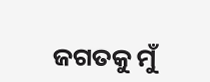ଜଗତକୁ ମୁଁ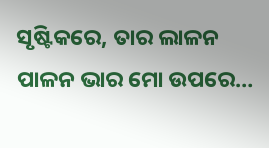ସୃଷ୍ଟିକରେ, ତାର ଲାଳନ ପାଳନ ଭାର ମୋ ଉପରେ…